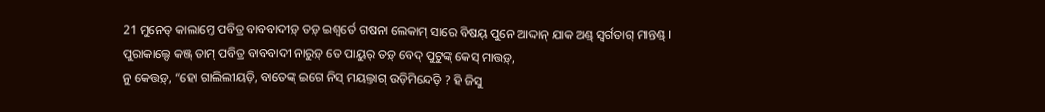21 ମୁନେତ୍ କାଲାମ୍ତେ ପବିତ୍ର ବାବବାଦୀଡ଼୍ ତଡ଼୍ ଇଶ୍ୱର୍ତେ ଗଷନା ଲେକାମ୍ ସାରେ ବିଷୟ୍ ପୁନେ ଆଦ୍ଦାନ୍ ଯାକ ଅଣ୍ଡ୍ ସ୍ୱର୍ଗତାଗ୍ ମାନ୍ତଣ୍ଡ୍ ।
ପୁରାକାଲ୍ଦେ କଞ୍ଜ୍ ତାମ୍ ପବିତ୍ର ବାବବାଦୀ ନାରୁଡ଼୍ ତେ ପାୟୁର୍ ତଡ଼୍ ବେଦ୍ ପୁଟୁଙ୍କ୍ କେସ୍ ମାତ୍ତଡ଼୍,
ନୁ କେତ୍ତଡ଼୍, “ହୋ ଗାଲିଲୀୟଡ଼ି, ବାତେଙ୍କ୍ ଇଗେ ନିସ୍ ମୟଲ୍ତାଗ୍ ଉଡ଼ିମିନ୍ଦେଡ଼ି ? ହି ଜିସୁ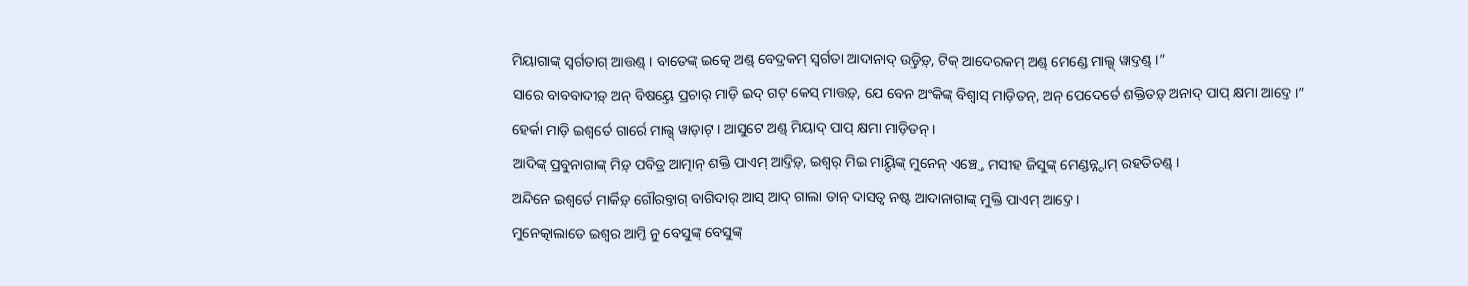ମିୟାଗାଙ୍କ୍ ସ୍ୱର୍ଗତାଗ୍ ଆତ୍ତଣ୍ଡ୍ । ବାତେଙ୍କ୍ ଇତ୍କେ ଅଣ୍ଡ୍ ବେଦ୍ରକମ୍ ସ୍ୱର୍ଗତା ଆଦାନାଦ୍ ଉଡ଼୍ତିଡ଼୍, ଟିକ୍ ଆଦେରକମ୍ ଅଣ୍ଡ୍ ମେଣ୍ଡେ ମାଲ୍ସ୍ ୱାଦ୍ତଣ୍ଡ୍ ।”
ସାରେ ବାବବାଦୀଡ଼୍ ଅନ୍ ବିଷୟ୍ତେ ପ୍ରଚାର୍ ମାଡ଼ି ଇଦ୍ ଗଟ୍ କେସ୍ ମାତ୍ତଡ଼୍, ଯେ ବେନ ଅଂକିଙ୍କ୍ ବିଶ୍ୱାସ୍ ମାଡ଼ିତନ୍, ଅନ୍ ପେଦେର୍ତେ ଶକ୍ତିତଡ଼୍ ଅନାଦ୍ ପାପ୍ କ୍ଷମା ଆଦ୍ତେ ।”
ହେର୍କା ମାଡ଼ି ଇଶ୍ୱର୍ତେ ଗାର୍ରେ ମାଲ୍ସ୍ ୱାଡ଼ାଟ୍ । ଆସୁଟେ ଅଣ୍ଡ୍ ମିୟାଦ୍ ପାପ୍ କ୍ଷମା ମାଡ଼ିତନ୍ ।
ଆଦିଙ୍କ୍ ପ୍ରବୁନାଗାଙ୍କ୍ ମିଡ଼୍ ପବିତ୍ର ଆତ୍ମାନ୍ ଶକ୍ତି ପାଏମ୍ ଆଦ୍ତିଡ଼୍, ଇଶ୍ୱର୍ ମିଇ ମାୟ୍ଦିଙ୍କ୍ ମୁନେନ୍ ଏଞ୍ଚ୍ତେ ମସୀହ ଜିସୁଙ୍କ୍ ମେଣ୍ଡନ୍ନ୍ଦାମ୍ ରହତିତଣ୍ଡ୍ ।
ଅନ୍ଦିନେ ଇଶ୍ୱର୍ତେ ମାର୍କିଡ଼୍ ଗୌରବ୍ତାଗ୍ ବାଗିଦାର୍ ଆସ୍ ଆଦ୍ ଗାଲା ତାନ୍ ଦାସତ୍ୱ ନଷ୍ଟ ଆଦାନାଗାଙ୍କ୍ ମୁକ୍ତି ପାଏମ୍ ଆଦ୍ତେ ।
ମୁନେତ୍କାଲାତେ ଇଶ୍ୱର ଆମ୍ତି ନୁ ବେସୁଙ୍କ୍ ବେସୁଙ୍କ୍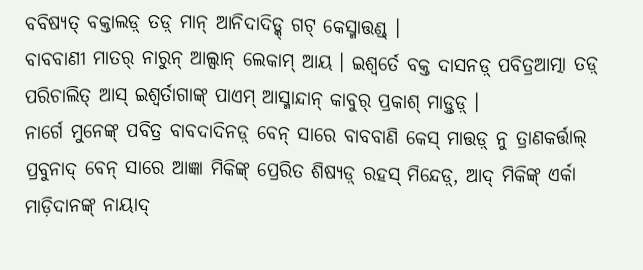ବବିଷ୍ୟତ୍ ବକ୍ତାଲଡ଼୍ ତଡ଼୍ ମାନ୍ ଆନିଦାଦିଡ୍କ୍ ଗଟ୍ କେସ୍ମାତ୍ତଣ୍ଡ୍ ।
ବାବବାଣୀ ମାତର୍ ନାରୁନ୍ ଆଲ୍ସାନ୍ ଲେକାମ୍ ଆୟ । ଇଶ୍ୱର୍ତେ ବକ୍ତ ଦାସନଡ଼୍ ପବିତ୍ରଆତ୍ମା ତଡ଼୍ ପରିଚାଲିତ୍ ଆସ୍ ଇଶ୍ୱର୍ତାଗାଙ୍କ୍ ପାଏମ୍ ଆସ୍ମାନ୍ଦାନ୍ କାବୁର୍ ପ୍ରକାଶ୍ ମାଡ଼୍ତଡ଼୍ ।
ନାର୍ଗେ ମୁନେଙ୍କ୍ ପବିତ୍ର ବାବଦାଦିନଡ଼୍ ବେନ୍ ସାରେ ବାବବାଣି କେସ୍ ମାତ୍ତଡ଼୍ ନୁ ତ୍ରାଣକର୍ତ୍ତାଲ୍ ପ୍ରବୁନାଦ୍ ବେନ୍ ସାରେ ଆଜ୍ଞା ମିକିଙ୍କ୍ ପ୍ରେରିତ ଶିଷ୍ୟଡ଼୍ ରହସ୍ ମିନ୍ଦେଡ଼୍, ଆଦ୍ ମିକିଙ୍କ୍ ଏର୍କା ମାଡ଼ିଦାନଙ୍କ୍ ନାୟାଦ୍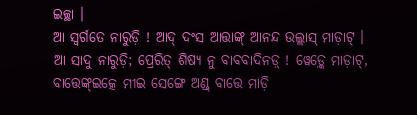ଇଚ୍ଛା ।
ଆ ସ୍ୱର୍ଗତେ ନାରୁଡ଼ି ! ଆଦ୍ ଦଂସ ଆତ୍ତାଙ୍କ୍ ଆନନ୍ଦ ଉଲ୍ଲାସ୍ ମାଡ଼ାଟ୍ । ଆ ସାଦୁ ନାରୁଡ଼ି; ପ୍ରେରିତ୍ ଶିଷ୍ୟ ନୁ ବାବବାଦିନଡ଼୍ ! ୱେଡ଼୍କେ ମାଡ଼ାଟ୍, ବାତ୍ତେଙ୍କ୍ଇତ୍କେ ମୀଇ ସେଙ୍ଗେ ଅଣ୍ଡ୍ ବାତ୍ତେ ମାଡ଼ି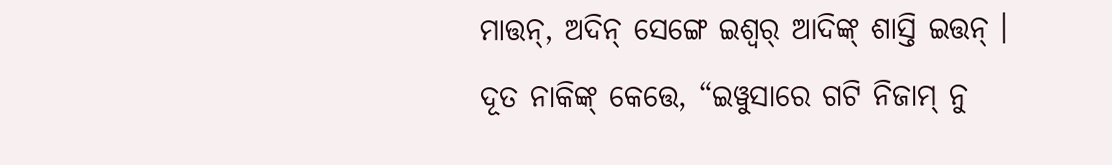ମାତ୍ତନ୍, ଅଦିନ୍ ସେଙ୍ଗେ ଇଶ୍ୱର୍ ଆଦିଙ୍କ୍ ଶାସ୍ତି ଇତ୍ତନ୍ ।
ଦୂତ ନାକିଙ୍କ୍ କେତ୍ତେ, “ଇୱୁସାରେ ଗଟି ନିଜାମ୍ ନୁ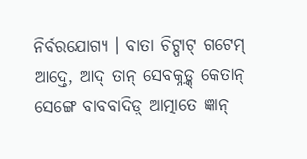ନିର୍ବରଯୋଗ୍ୟ । ବାତା ଚିଟ୍ପାଟ୍ ଗଟେମ୍ ଆଦ୍ତେ, ଆଦ୍ ତାନ୍ ସେବକ୍ନଡ଼୍କ୍ କେତାନ୍ ସେଙ୍ଗେ ବାବବାଦିଡ଼୍ ଆତ୍ମାତେ ଜ୍ଞାନ୍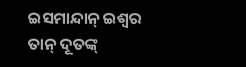ଇସମାନ୍ଦାନ୍ ଇଶ୍ୱର ତାନ୍ ଦୂତଙ୍କ୍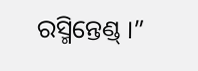ରସ୍ମିନ୍ତେଣ୍ଡ୍ ।”